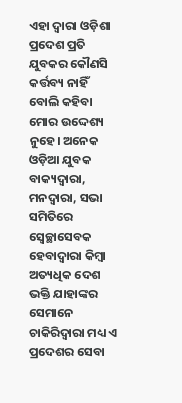ଏହା ଦ୍ୱାରା ଓଡ଼ିଶା ପ୍ରଦେଶ ପ୍ରତି ଯୁବକର କୌଣସି କର୍ତ୍ତବ୍ୟ ନାହିଁ ବୋଲି କହିବା ମୋର ଉଦ୍ଦେଶ୍ୟ ନୁହେ। ଅନେକ ଓଡ଼ିଆ ଯୁବକ ବାକ୍ୟଦ୍ୱାରା, ମନଦ୍ୱାରା, ସଭା ସମିତିରେ ସ୍ୱେଚ୍ଛାସେବକ ହେବାଦ୍ୱାରା କିମ୍ବା ଅତ୍ୟଧିକ ଦେଶ ଭକ୍ତି ଯାହାଙ୍କର ସେମାନେ ଚାକିରିଦ୍ୱାରା ମଧ୍ୟ ଏ ପ୍ରଦେଶର ସେବା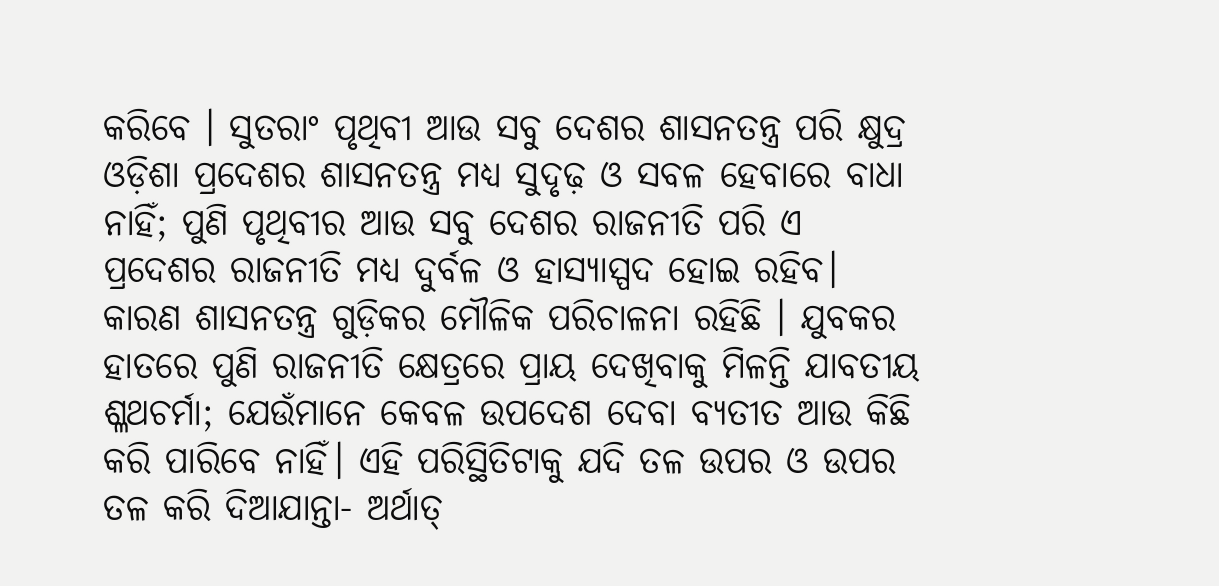କରିବେ । ସୁତରାଂ ପୃଥିବୀ ଆଉ ସବୁ ଦେଶର ଶାସନତନ୍ତ୍ର ପରି କ୍ଷୁଦ୍ର ଓଡ଼ିଶା ପ୍ରଦେଶର ଶାସନତନ୍ତ୍ର ମଧ୍ୟ ସୁଦୃଢ଼ ଓ ସବଳ ହେବାରେ ବାଧା ନାହିଁ; ପୁଣି ପୃଥିବୀର ଆଉ ସବୁ ଦେଶର ରାଜନୀତି ପରି ଏ ପ୍ରଦେଶର ରାଜନୀତି ମଧ୍ୟ ଦୁର୍ବଳ ଓ ହାସ୍ୟାସ୍ପଦ ହୋଇ ରହିବ। କାରଣ ଶାସନତନ୍ତ୍ର ଗୁଡ଼ିକର ମୌଳିକ ପରିଚାଳନା ରହିଛି । ଯୁବକର ହାତରେ ପୁଣି ରାଜନୀତି କ୍ଷେତ୍ରରେ ପ୍ରାୟ ଦେଖିବାକୁ ମିଳନ୍ତି ଯାବତୀୟ ଶ୍ଳଥଚର୍ମା; ଯେଉଁମାନେ କେବଳ ଉପଦେଶ ଦେବା ବ୍ୟତୀତ ଆଉ କିଛି କରି ପାରିବେ ନାହିଁ। ଏହି ପରିସ୍ଥିତିଟାକୁ ଯଦି ତଳ ଉପର ଓ ଉପର ତଳ କରି ଦିଆଯାନ୍ତା- ଅର୍ଥାତ୍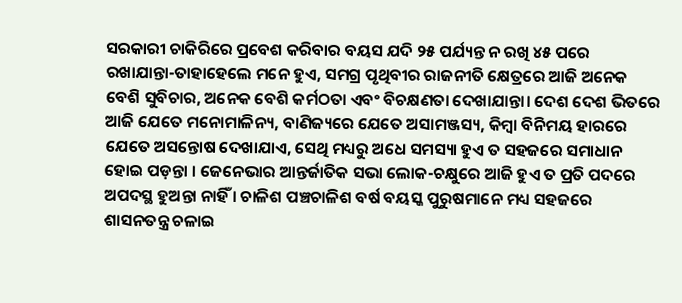ସରକାରୀ ଚାକିରିରେ ପ୍ରବେଶ କରିବାର ବୟସ ଯଦି ୨୫ ପର୍ଯ୍ୟନ୍ତ ନ ରଖି ୪୫ ପରେ ରଖାଯାନ୍ତା-ତାହାହେଲେ ମନେ ହୁଏ, ସମଗ୍ର ପୃଥିବୀର ରାଜନୀତି କ୍ଷେତ୍ରରେ ଆଜି ଅନେକ ବେଶି ସୁବିଚାର, ଅନେକ ବେଶି କର୍ମଠତା ଏବଂ ବିଚକ୍ଷଣତା ଦେଖାଯାନ୍ତା। ଦେଶ ଦେଶ ଭିତରେ ଆଜି ଯେତେ ମନୋମାଳିନ୍ୟ, ବାଣିଜ୍ୟରେ ଯେତେ ଅସାମଞ୍ଜସ୍ୟ, କିମ୍ବା ବିନିମୟ ହାରରେ ଯେତେ ଅସନ୍ତୋଷ ଦେଖାଯାଏ, ସେଥି ମଧ୍ୟରୁ ଅଧେ ସମସ୍ୟା ହୁଏ ତ ସହଜରେ ସମାଧାନ ହୋଇ ପଡ଼ନ୍ତା । ଜେନେଭାର ଆନ୍ତର୍ଜାତିକ ସଭା ଲୋକ-ଚକ୍ଷୁରେ ଆଜି ହୁଏ ତ ପ୍ରତି ପଦରେ ଅପଦସ୍ଥ ହୁଅନ୍ତା ନାହିଁ । ଚାଳିଶ ପଞ୍ଚଚାଳିଶ ବର୍ଷ ବୟସ୍କ ପୁରୁଷମାନେ ମଧ୍ୟ ସହଜରେ ଶାସନତନ୍ତ୍ର ଚଳାଇ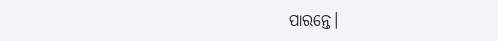ପାରନ୍ତେ।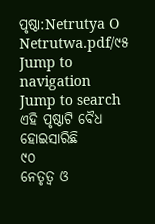ପୃଷ୍ଠା:Netrutya O Netrutwa.pdf/୯୫
Jump to navigation
Jump to search
ଏହି ପୃଷ୍ଠାଟି ବୈଧ ହୋଇସାରିଛି
୯୦
ନେତୃତ୍ୱ ଓ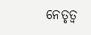ନେତୃତ୍ୱ